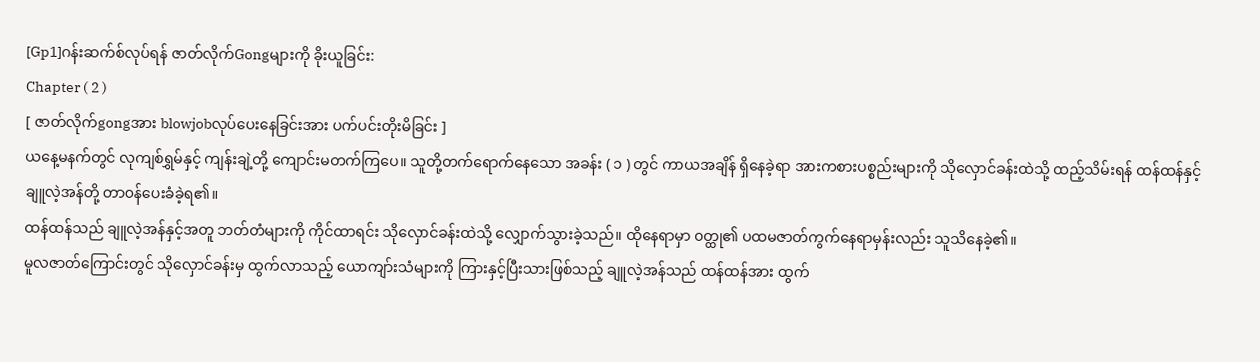[Gp1]ဂန်းဆက်စ်လုပ်ရန် ဇာတ်လိုက်Gongများကို ခိုးယူခြင်း:
Chapter ( 2 )
[ ဇာတ်လိုက်gongအား blowjobလုပ်ပေးနေခြင်းအား ပက်ပင်းတိုးမိခြင်း ]
ယနေ့မနက်တွင် လုကျစ်ရွှမ်နှင့် ကျန်းချဲ့တို့ ကျောင်းမတက်ကြပေ။ သူတို့တက်ရောက်နေသော အခန်း ( ၁ ) တွင် ကာယအချိန် ရှိနေခဲ့ရာ အားကစားပစ္စည်းများကို သိုလှောင်ခန်းထဲသို့ ထည့်သိမ်းရန် ထန်ထန်နှင့် ချူလဲ့အန်တို့ တာ၀န်ပေးခံခဲ့ရ၏။
ထန်ထန်သည် ချူလဲ့အန်နှင့်အတူ ဘတ်တံများကို ကိုင်ထာရင်း သိုလှောင်ခန်းထဲသို့ လျှောက်သွားခဲ့သည်။ ထိုနေရာမှာ ၀တ္ထု၏ ပထမဇာတ်ကွက်နေရာမှန်းလည်း သူသိနေခဲ့၏။
မူလဇာတ်ကြောင်းတွင် သိုလှောင်ခန်းမှ ထွက်လာသည့် ယောကျာ်းသံများကို ကြားနှင့်ပြီးသားဖြစ်သည့် ချူလဲ့အန်သည် ထန်ထန်အား ထွက်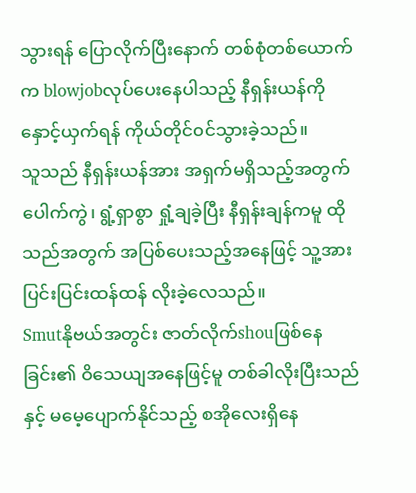သွားရန် ပြောလိုက်ပြီးနောက် တစ်စုံတစ်ယောက်က blowjobလုပ်ပေးနေပါသည့် နီရှန်းယန်ကို နှောင့်ယှက်ရန် ကိုယ်တိုင်၀င်သွားခဲ့သည်။
သူသည် နီရှန်းယန်အား အရှက်မရှိသည့်အတွက် ပေါက်ကွဲ၊ ရွံ့ရှာစွာ ရှုံ့ချခဲ့ပြီး နီရှန်းချန်ကမူ ထိုသည်အတွက် အပြစ်ပေးသည့်အနေဖြင့် သူ့အား ပြင်းပြင်းထန်ထန် လိုးခဲ့လေသည်။
Smutနိုဗယ်အတွင်း ဇာတ်လိုက်shouဖြစ်နေခြင်း၏ ဝိသေယျအနေဖြင့်မူ တစ်ခါလိုးပြီးသည်နှင့် မမေ့ပျောက်နိုင်သည့် စအိုလေးရှိနေ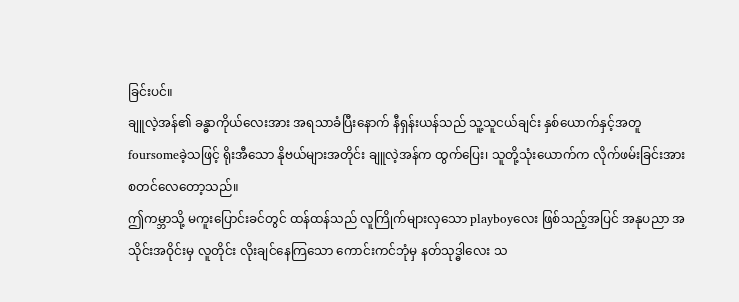ခြင်းပင်။
ချူလဲ့အန်၏ ခန္ဓာကိုယ်လေးအား အရသာခံပြီးနောက် နီရှန်းယန်သည် သူ့သူငယ်ချင်း နှစ်ယောက်နှင့်အတူ foursomeခဲ့သဖြင့် ရိုးအီသော နိုဗယ်များအတိုင်း ချူလဲ့အန်က ထွက်ပြေး၊ သူတို့သုံးယောက်က လိုက်ဖမ်းခြင်းအား စတင်လေတော့သည်။
ဤကမ္ဘာသို့ မကူးပြောင်းခင်တွင် ထန်ထန်သည် လူကြိုက်များလှသော playboyလေး ဖြစ်သည့်အပြင် အနုပညာ အသိုင်းအဝိုင်းမှ လူတိုင်း လိုးချင်နေကြသော ကောင်းကင်ဘုံမှ နတ်သုဒ္ဓါလေး သ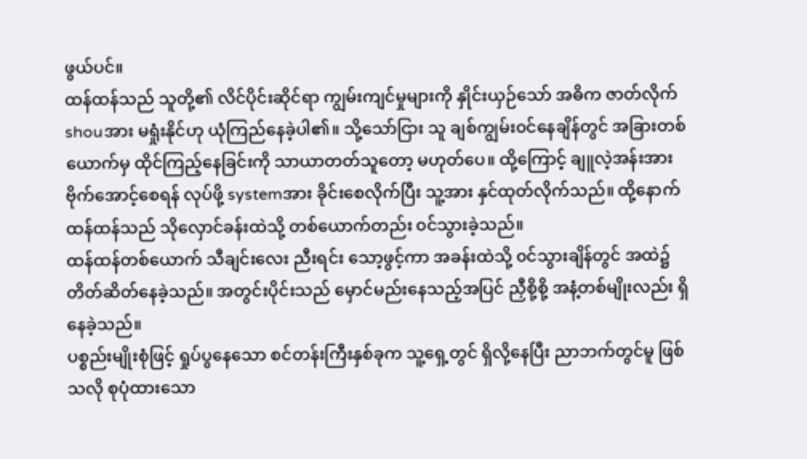ဖွယ်ပင်။
ထန်ထန်သည် သူတို့၏ လိင်ပိုင်းဆိုင်ရာ ကျွမ်းကျင်မှုများကို နှိုင်းယှဉ်သော် အဓိက ဇာတ်လိုက်shouအား မရှုံးနိုင်ဟု ယုံကြည်နေခဲ့ပါ၏။ သို့သော်ငြား သူ ချစ်ကျွမ်း၀င်နေချိန်တွင် အခြားတစ်ယောက်မှ ထိုင်ကြည့်နေခြင်းကို သာယာတတ်သူတော့ မဟုတ်ပေ။ ထို့ကြောင့် ချူလဲ့အန်းအား ဗိုက်အောင့်စေရန် လုပ်ဖို့ systemအား ခိုင်းစေလိုက်ပြီး သူ့အား နှင်ထုတ်လိုက်သည်။ ထို့နောက် ထန်ထန်သည် သိုလှောင်ခန်းထဲသို့ တစ်ယောက်တည်း ၀င်သွားခဲ့သည်။
ထန်ထန်တစ်ယောက် သီချင်းလေး ညီးရင်း သော့ဖွင့်ကာ အခန်းထဲသို့ ၀င်သွားချိန်တွင် အထဲ၌ တိတ်ဆိတ်နေခဲ့သည်။ အတွင်းပိုင်းသည် မှောင်မည်းနေသည့်အပြင် ညှီစို့စို့ အနံ့တစ်မျိုးလည်း ရှိနေခဲ့သည်။
ပစ္စည်းမျိုးစုံဖြင့် ရှုပ်ပွနေသော စင်တန်းကြီးနှစ်ခုက သူ့ရှေ့တွင် ရှိလို့နေပြီး ညာဘက်တွင်မူ ဖြစ်သလို စုပုံထားသော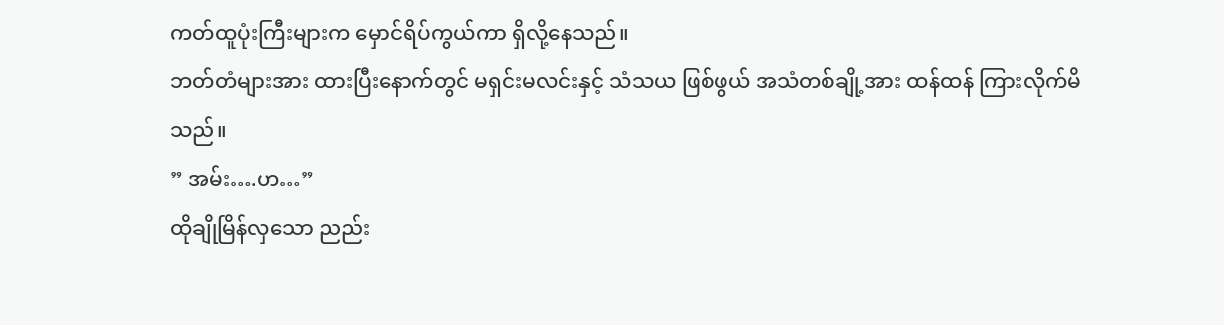ကတ်ထူပုံးကြီးများက မှောင်ရိပ်ကွယ်ကာ ရှိလို့နေသည်။
ဘတ်တံများအား ထားပြီးနောက်တွင် မရှင်းမလင်းနှင့် သံသယ ဖြစ်ဖွယ် အသံတစ်ချို့အား ထန်ထန် ကြားလိုက်မိသည်။
” အမ်း….ဟ…”
ထိုချိုမြိန်လှသော ညည်း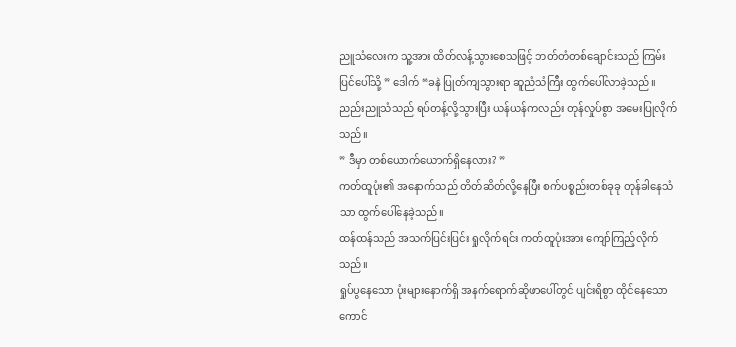ညူသံလေးက သူ့အား ထိတ်လန့်သွားစေသဖြင့် ဘတ်တံတစ်ချောင်းသည် ကြမ်းပြင်ပေါ်သို့ ” ဒေါက် “ခနဲ ပြုတ်ကျသွားရာ ဆူညံသံကြီး ထွက်ပေါ်လာခဲ့သည်။
ညည်းညူသံသည် ရပ်တန့်လို့သွားပြီး ယန်ယန်ကလည်း တုန်လှုပ်စွာ အမေးပြုလိုက်သည်။
” ဒီမှာ တစ်ယောက်ယောက်ရှိနေလား? ”
ကတ်ထူပုံး၏ အနောက်သည် တိတ်ဆိတ်လို့နေပြီး စက်ပစ္စည်းတစ်ခုခု တုန်ခါနေသံသာ ထွက်ပေါ်နေခဲ့သည်။
ထန်ထန်သည် အသက်ပြင်းပြင်း ရှုလိုက်ရင်း ကတ်ထူပုံးအား ကျော်ကြည့်လိုက်သည်။
ရှုပ်ပွနေသော ပုံးများနောက်ရှိ အနက်ရောက်ဆိုဖာပေါ်တွင် ပျင်းရိစွာ ထိုင်နေသော ကောင်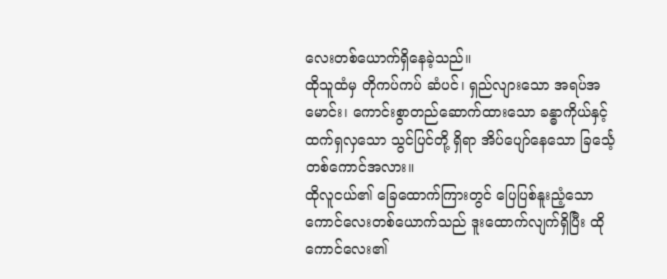လေးတစ်ယောက်ရှိနေခဲ့သည်။
ထိုသူထံမှ တိုကပ်ကပ် ဆံပင်၊ ရှည်လျားသော အရပ်အမောင်း၊ ကောင်းစွာတည်ဆောက်ထားသော ခန္ဓာကိုယ်နှင့် ထက်ရှလှသော သွင်ပြင်တို့ ရှိရာ အိပ်ပျော်နေသော ခြင်္သေ့တစ်ကောင်အလား။
ထိုလူငယ်၏ ခြေထောက်ကြားတွင် ပြေပြစ်နူးညံ့သော ကောင်လေးတစ်ယောက်သည် ဒူးထောက်လျက်ရှိပြီး ထိုကောင်လေး၏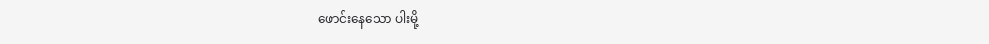ဖောင်းနေသော ပါးမို့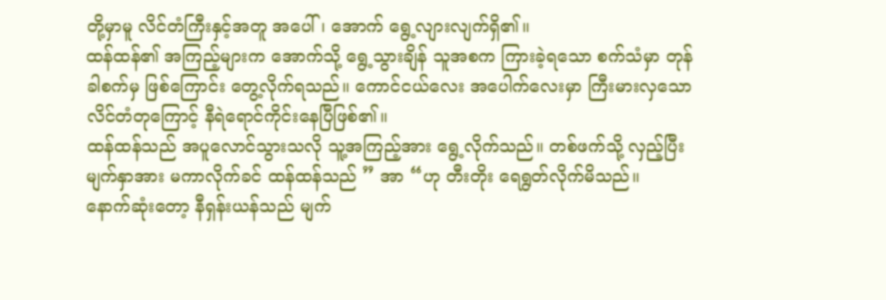တို့မှာမူ လိင်တံကြီးနှင့်အတူ အပေါ်၊ အောက် ရွေ့လျားလျက်ရှိ၏။
ထန်ထန်၏ အကြည့်များက အောက်သို့ ရွေ့သွားချိန် သူအစက ကြားခဲ့ရသော စက်သံမှာ တုန်ခါစက်မှ ဖြစ်ကြောင်း တွေ့လိုက်ရသည်။ ကောင်ငယ်လေး အပေါက်လေးမှာ ကြီးမားလှသော လိင်တံတုကြောင့် နီရဲရောင်ကိုင်းနေပြီဖြစ်၏။
ထန်ထန်သည် အပူလောင်သွားသလို သူ့အကြည့်အား ရွေ့လိုက်သည်။ တစ်ဖက်သို့ လှည့်ပြီး မျက်နှာအား မကာလိုက်ခင် ထန်ထန်သည် ” အာ “ဟု တီးတိုး ရေရွတ်လိုက်မိသည်။
နောက်ဆုံးတော့ နီရှန်းယန်သည် မျက်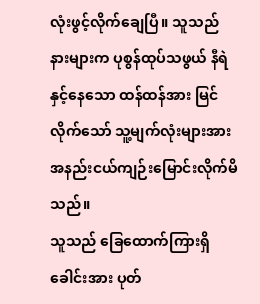လုံးဖွင့်လိုက်ချေပြီ။ သူသည် နားများက ပုစွန်ထုပ်သဖွယ် နီရဲနှင့်နေသော ထန်ထန်အား မြင်လိုက်သော် သူ့မျက်လုံးများအား အနည်းငယ်ကျဉ်းမြောင်းလိုက်မိသည်။
သူသည် ခြေထောက်ကြားရှိ ခေါင်းအား ပုတ်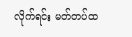လိုက်ရင်း မတ်တပ်ထ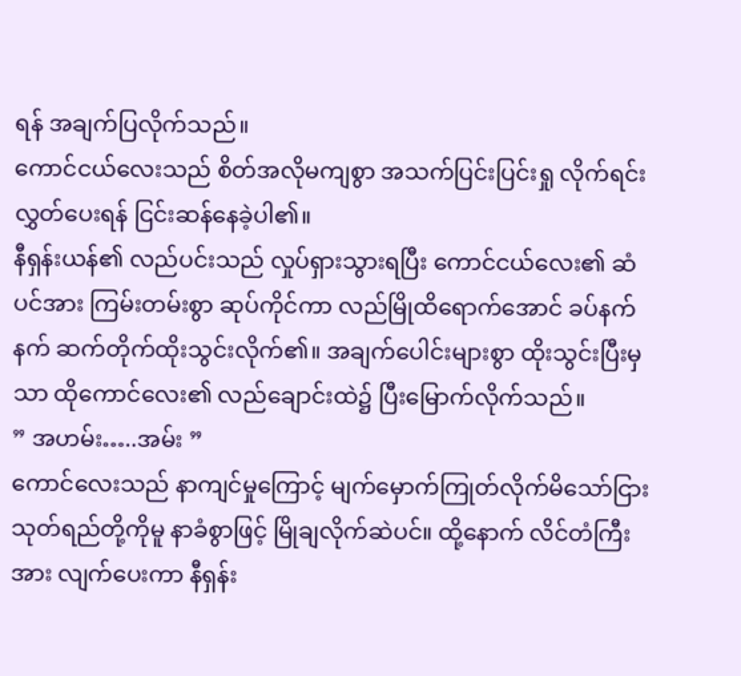ရန် အချက်ပြလိုက်သည်။
ကောင်ငယ်လေးသည် စိတ်အလိုမကျစွာ အသက်ပြင်းပြင်းရှု လိုက်ရင်း လွှတ်ပေးရန် ငြင်းဆန်နေခဲ့ပါ၏။
နီရှန်းယန်၏ လည်ပင်းသည် လှုပ်ရှားသွားရပြီး ကောင်ငယ်လေး၏ ဆံပင်အား ကြမ်းတမ်းစွာ ဆုပ်ကိုင်ကာ လည်မြိုထိရောက်အောင် ခပ်နက်နက် ဆက်တိုက်ထိုးသွင်းလိုက်၏။ အချက်ပေါင်းများစွာ ထိုးသွင်းပြီးမှသာ ထိုကောင်လေး၏ လည်ချောင်းထဲ၌ ပြီးမြောက်လိုက်သည်။
” အဟမ်း…..အမ်း ”
ကောင်လေးသည် နာကျင်မှုကြောင့် မျက်မှောက်ကြုတ်လိုက်မိသော်ငြား သုတ်ရည်တို့ကိုမူ နာခံစွာဖြင့် မြိုချလိုက်ဆဲပင်။ ထို့နောက် လိင်တံကြီးအား လျက်ပေးကာ နီရှန်း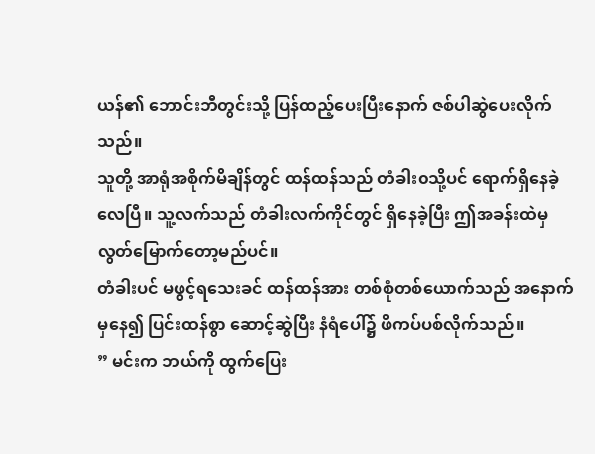ယန်၏ ဘောင်းဘီတွင်းသို့ ပြန်ထည့်ပေးပြီးနောက် ဇစ်ပါဆွဲပေးလိုက်သည်။
သူတို့ အာရုံအစိုက်မိချိန်တွင် ထန်ထန်သည် တံခါး၀သို့ပင် ရောက်ရှိနေခဲ့လေပြီ။ သူ့လက်သည် တံခါးလက်ကိုင်တွင် ရှိနေခဲ့ပြီး ဤအခန်းထဲမှ လွတ်မြောက်တော့မည်ပင်။
တံခါးပင် မဖွင့်ရသေးခင် ထန်ထန်အား တစ်စုံတစ်ယောက်သည် အနောက်မှနေ၍ ပြင်းထန်စွာ ဆောင့်ဆွဲပြီး နံရံပေါ်၌ ဖိကပ်ပစ်လိုက်သည်။
” မင်းက ဘယ်ကို ထွက်ပြေး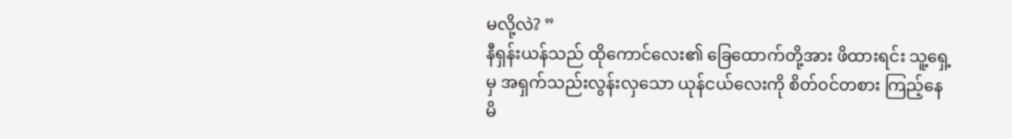မလို့လဲ? ”
နီရှန်းယန်သည် ထိုကောင်လေး၏ ခြေထောက်တို့အား ဖိထားရင်း သူ့ရှေ့မှ အရှက်သည်းလွန်းလှသော ယုန်ငယ်လေးကို စိတ်၀င်တစား ကြည့်နေမိ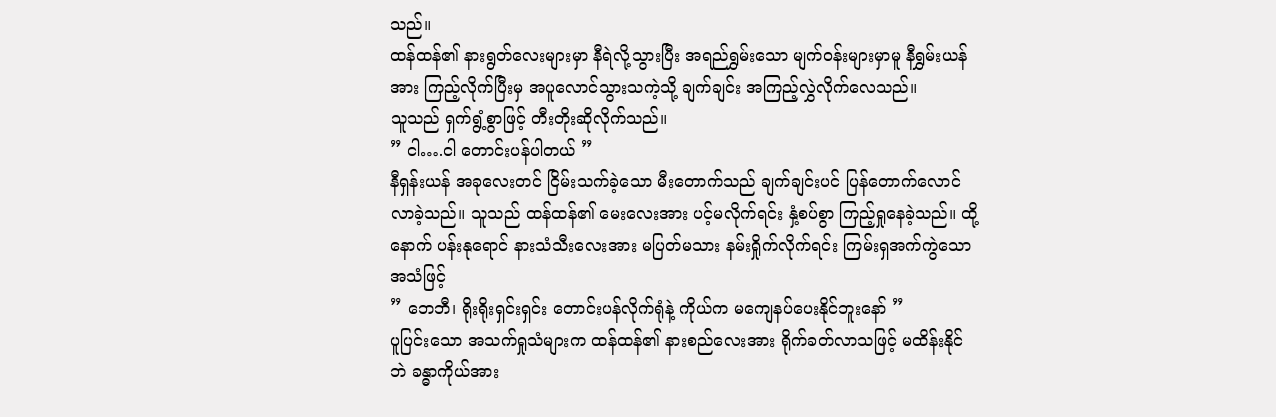သည်။
ထန်ထန်၏ နားရွတ်လေးများမှာ နီရဲလို့သွားပြီး အရည်ရွှမ်းသော မျက်၀န်းများမှာမူ နီရွှမ်းယန်အား ကြည့်လိုက်ပြီးမှ အပူလောင်သွားသကဲ့သို့ ချက်ချင်း အကြည့်လွှဲလိုက်လေသည်။
သူသည် ရှက်ရွံ့စွာဖြင့် တီးတိုးဆိုလိုက်သည်။
” ငါ….ငါ တောင်းပန်ပါတယ် ”
နီရှန်းယန် အခုလေးတင် ငြိမ်းသက်ခဲ့သော မီးတောက်သည် ချက်ချင်းပင် ပြန်တောက်လောင်လာခဲ့သည်။ သူသည် ထန်ထန်၏ မေးလေးအား ပင့်မလိုက်ရင်း နှံ့စပ်စွာ ကြည့်ရှုနေခဲ့သည်။ ထို့နောက် ပန်းနုရောင် နားသံသီးလေးအား မပြတ်မသား နမ်းရှိုက်လိုက်ရင်း ကြမ်းရှအက်ကွဲသော အသံဖြင့်
” ဘေဘီ၊ ရိုးရိုးရှင်းရှင်း တောင်းပန်လိုက်ရုံနဲ့ ကိုယ်က မကျေနပ်ပေးနိုင်ဘူးနော် ”
ပူပြင်းသော အသက်ရှုသံများက ထန်ထန်၏ နားစည်လေးအား ရိုက်ခတ်လာသဖြင့် မထိန်းနိုင်ဘဲ ခန္ဓာကိုယ်အား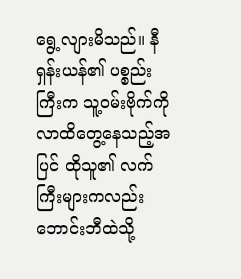ရွေ့လျားမိသည်။ နီရှန်းယန်၏ ပစ္စည်းကြီးက သူ့၀မ်းဗိုက်ကို လာထိတွေ့နေသည့်အပြင် ထိုသူ၏ လက်ကြီးများကလည်း ဘောင်းဘီထဲသို့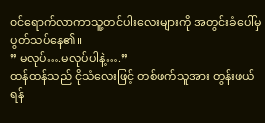၀င်ရောက်လာကာသူ့တင်ပါးလေးများကို အတွင်းခံပေါ်မှ ပွတ်သပ်နေ၏။
” မလုပ်….မလုပ်ပါနဲ့….”
ထန်ထန်သည် ငိုသံလေးဖြင့် တစ်ဖက်သူအား တွန်းဖယ်ရန်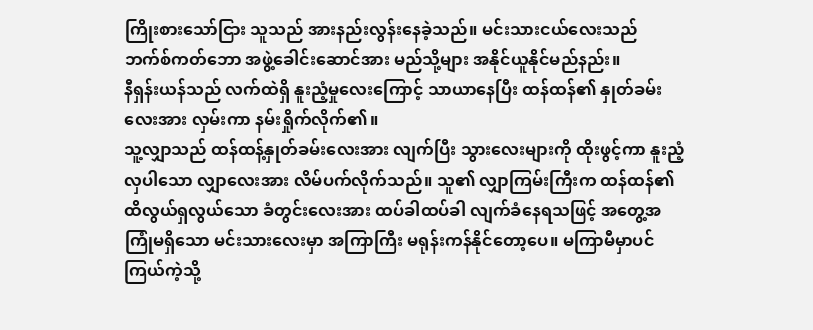ကြိုးစားသော်ငြား သူသည် အားနည်းလွန်းနေခဲ့သည်။ မင်းသားငယ်လေးသည် ဘက်စ်ကတ်ဘော အဖွဲ့ခေါင်းဆောင်အား မည်သို့များ အနိုင်ယူနိုင်မည်နည်း။
နီရှန်းယန်သည် လက်ထဲရှိ နူးညံ့မှုလေးကြောင့် သာယာနေပြီး ထန်ထန်၏ နှုတ်ခမ်းလေးအား လှမ်းကာ နမ်းရှိုက်လိုက်၏။
သူ့လျှာသည် ထန်ထန့်နှုတ်ခမ်းလေးအား လျက်ပြီး သွားလေးများကို ထိုးဖွင့်ကာ နူးညံ့လှပါသော လျှာလေးအား လိမ်ပက်လိုက်သည်။ သူ၏ လျှာကြမ်းကြီးက ထန်ထန်၏ ထိလွယ်ရှလွယ်သော ခံတွင်းလေးအား ထပ်ခါထပ်ခါ လျက်ခံနေရသဖြင့် အတွေ့အကြုံမရှိသော မင်းသားလေးမှာ အကြာကြီး မရုန်းကန်နိုင်တော့ပေ။ မကြာမီမှာပင် ကြယ်ကဲ့သို့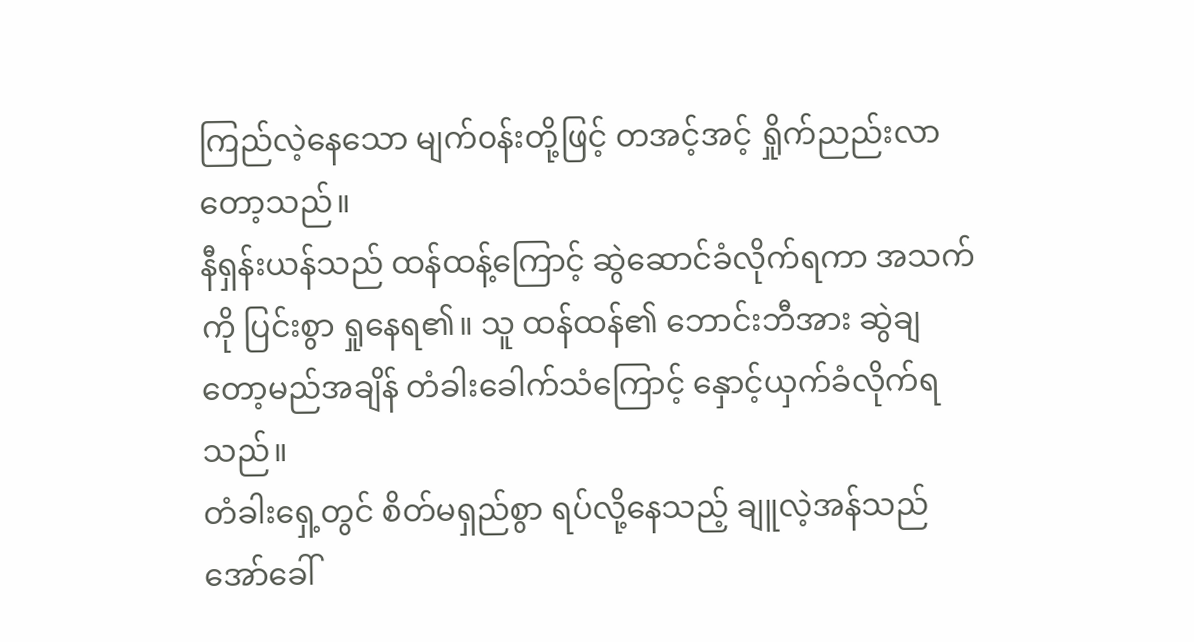ကြည်လဲ့နေသော မျက်၀န်းတို့ဖြင့် တအင့်အင့် ရှိုက်ညည်းလာတော့သည်။
နီရှန်းယန်သည် ထန်ထန့်ကြောင့် ဆွဲဆောင်ခံလိုက်ရကာ အသက်ကို ပြင်းစွာ ရှုနေရ၏။ သူ ထန်ထန်၏ ဘောင်းဘီအား ဆွဲချတော့မည်အချိန် တံခါးခေါက်သံကြောင့် နှောင့်ယှက်ခံလိုက်ရသည်။
တံခါးရှေ့တွင် စိတ်မရှည်စွာ ရပ်လို့နေသည့် ချူလဲ့အန်သည် အော်ခေါ်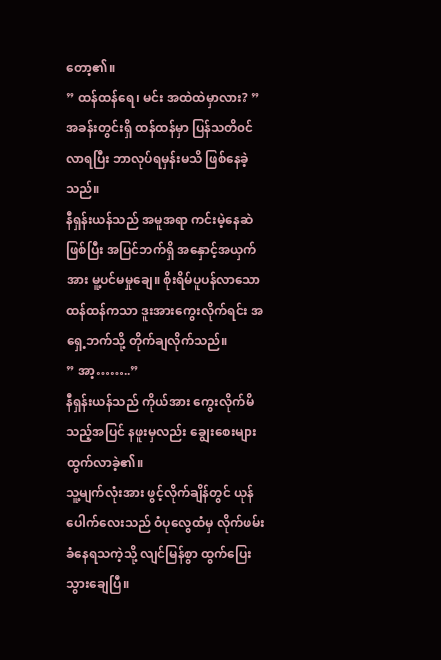တော့၏။
” ထန်ထန်ရေ၊ မင်း အထဲထဲမှာလား? ”
အခန်းတွင်းရှိ ထန်ထန်မှာ ပြန်သတိ၀င်လာရပြီး ဘာလုပ်ရမှန်းမသိ ဖြစ်နေခဲ့သည်။
နီရှန်းယန်သည် အမူအရာ ကင်းမဲ့နေဆဲဖြစ်ပြီး အပြင်ဘက်ရှိ အနှောင့်အယှက်အား မူ့ပင်မမှုချေ။ စိုးရိမ်ပူပန်လာသော ထန်ထန်ကသာ ဒူးအားကွေးလိုက်ရင်း အရှေ့ဘက်သို့ တိုက်ချလိုက်သည်။
” အာ့……..”
နီရှန်းယန်သည် ကိုယ်အား ကွေးလိုက်မိသည့်အပြင် နဖူးမှလည်း ချွေးစေးများ ထွက်လာခဲ့၏။
သူ့မျက်လုံးအား ဖွင့်လိုက်ချိန်တွင် ယုန်ပေါက်လေးသည် ဝံပုလွေထံမှ လိုက်ဖမ်းခံနေရသကဲ့သို့ လျင်မြန်စွာ ထွက်ပြေးသွားချေပြီ။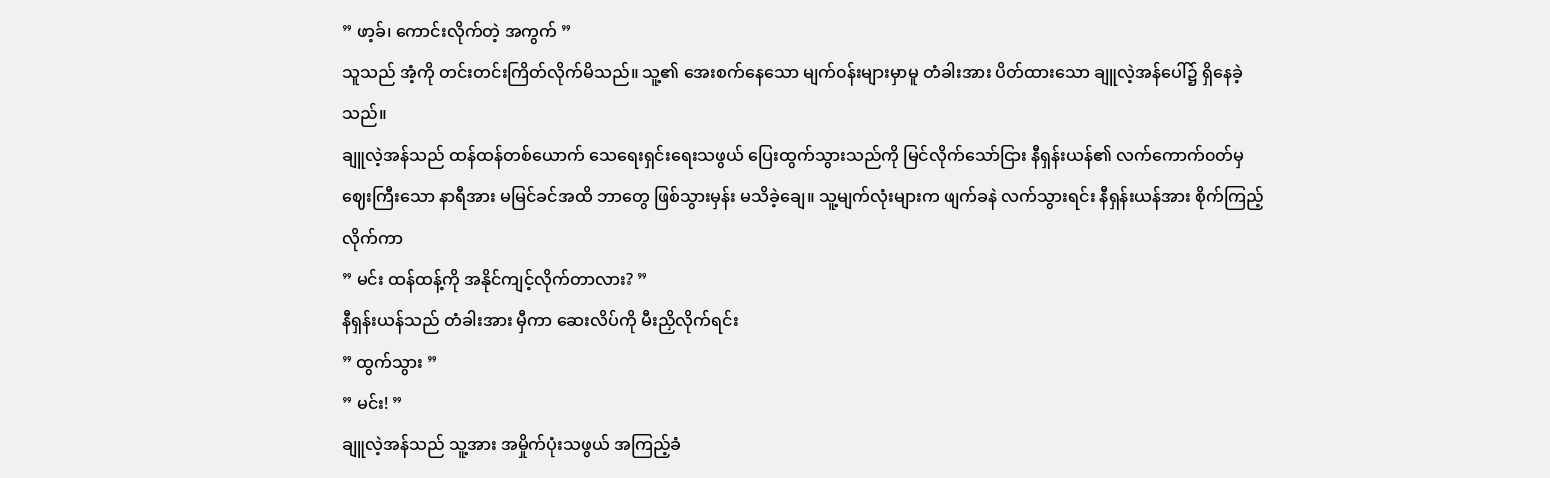” ဖာ့ခ်၊ ကောင်းလိုက်တဲ့ အကွက် ”
သူသည် အံ့ကို တင်းတင်းကြိတ်လိုက်မိသည်။ သူ့၏ အေးစက်နေသော မျက်၀န်းများမှာမူ တံခါးအား ပိတ်ထားသော ချူလဲ့အန်ပေါ်၌ ရှိနေခဲ့သည်။
ချူလဲ့အန်သည် ထန်ထန်တစ်ယောက် သေရေးရှင်းရေးသဖွယ် ပြေးထွက်သွားသည်ကို မြင်လိုက်သော်ငြား နီရှန်းယန်၏ လက်ကောက်၀တ်မှ ဈေးကြီးသော နာရီအား မမြင်ခင်အထိ ဘာတွေ ဖြစ်သွားမှန်း မသိခဲ့ချေ။ သူ့မျက်လုံးများက ဖျက်ခနဲ လက်သွားရင်း နီရှန်းယန်အား စိုက်ကြည့်လိုက်ကာ
” မင်း ထန်ထန့်ကို အနိုင်ကျင့်လိုက်တာလား? ”
နီရှန်းယန်သည် တံခါးအား မှီကာ ဆေးလိပ်ကို မီးညှိလိုက်ရင်း
” ထွက်သွား ”
” မင်း! ”
ချူလဲ့အန်သည် သူ့အား အမှိုက်ပုံးသဖွယ် အကြည့်ခံ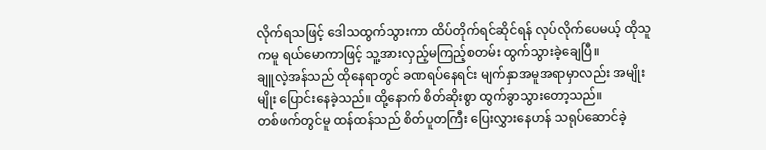လိုက်ရသဖြင့် ဒေါသထွက်သွားကာ ထိပ်တိုက်ရင်ဆိုင်ရန် လုပ်လိုက်ပေမယ့် ထိုသူကမူ ရယ်မောကာဖြင့် သူ့အားလှည့်မကြည့်စတမ်း ထွက်သွားခဲ့ချေပြီ။
ချူလဲ့အန်သည် ထိုနေရာတွင် ခဏရပ်နေရင်း မျက်နှာအမူအရာမှာလည်း အမျိုးမျိုး ပြောင်းနေခဲ့သည်။ ထို့နောက် စိတ်ဆိုးစွာ ထွက်ခွာသွားတော့သည်။
တစ်ဖက်တွင်မူ ထန်ထန်သည် စိတ်ပူတကြီး ပြေးလွှားနေဟန် သရုပ်ဆောင်ခဲ့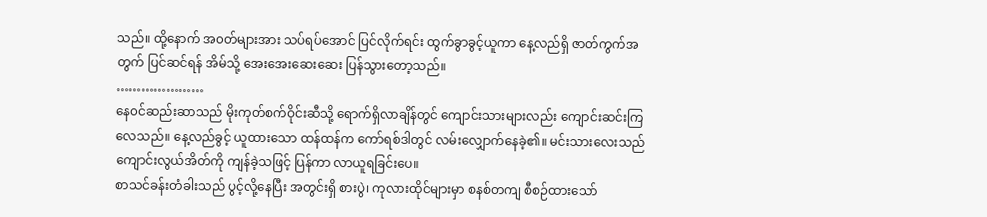သည်။ ထို့နောက် အ၀တ်များအား သပ်ရပ်အောင် ပြင်လိုက်ရင်း ထွက်ခွာခွင့်ယူကာ နေ့လည်ရှိ ဇာတ်ကွက်အတွက် ပြင်ဆင်ရန် အိမ်သို့ အေးအေးဆေးဆေး ပြန်သွားတော့သည်။
…………………
နေ၀င်ဆည်းဆာသည် မိုးကုတ်စက်ဝိုင်းဆီသို့ ရောက်ရှိလာချိန်တွင် ကျောင်းသားများလည်း ကျောင်းဆင်းကြလေသည်။ နေ့လည်ခွင့် ယူထားသော ထန်ထန်က ကော်ရစ်ဒါတွင် လမ်းလျှောက်နေခဲ့၏။ မင်းသားလေးသည် ကျောင်းလွယ်အိတ်ကို ကျန်ခဲ့သဖြင့် ပြန်ကာ လာယူရခြင်းပေ။
စာသင်ခန်းတံခါးသည် ပွင့်လို့နေပြီး အတွင်းရှိ စားပွဲ၊ ကုလားထိုင်များမှာ စနစ်တကျ စီစဉ်ထားသော်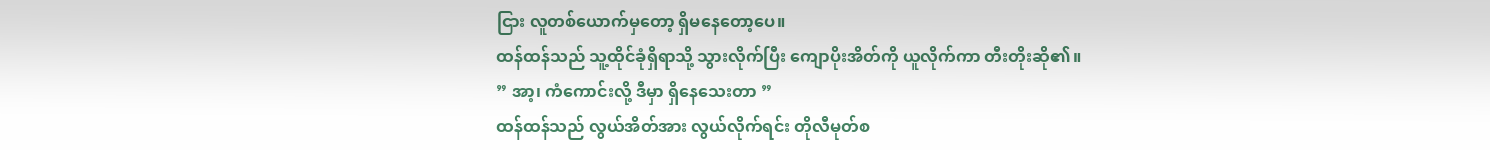ငြား လူတစ်ယောက်မှတော့ ရှိမနေတော့ပေ။
ထန်ထန်သည် သူ့ထိုင်ခုံရှိရာသို့ သွားလိုက်ပြီး ကျောပိုးအိတ်ကို ယူလိုက်ကာ တီးတိုးဆို၏။
” အာ့၊ ကံကောင်းလို့ ဒီမှာ ရှိနေသေးတာ ”
ထန်ထန်သည် လွယ်အိတ်အား လွယ်လိုက်ရင်း တိုလီမုတ်စ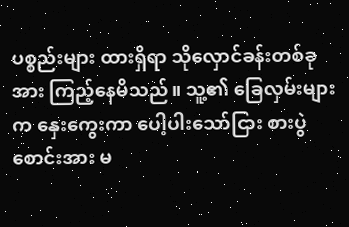ပစ္စည်းများ ထားရှိရာ သိုလှောင်ခန်းတစ်ခုအား ကြည့်နေမိသည်။ သူ့၏ ခြေလှမ်းများက နှေးကွေးကာ ပေါ့ပါးသော်ငြား စားပွဲစောင်းအား မ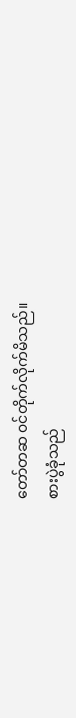တော်တဆ ၀င်တိုက်လိုက်မိသည်။
စားပွဲခုံသည်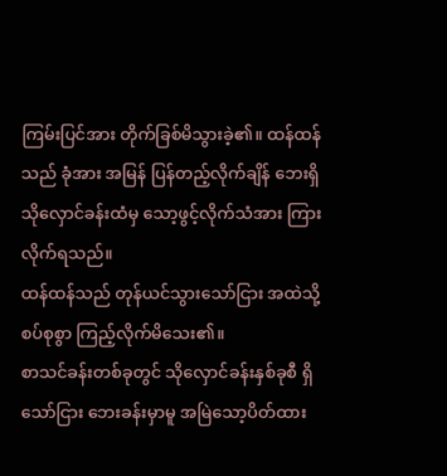ကြမ်းပြင်အား တိုက်ခြစ်မိသွားခဲ့၏။ ထန်ထန်သည် ခုံအား အမြန် ပြန်တည့်လိုက်ချိန် ဘေးရှိ သိုလှောင်ခန်းထံမှ သော့ဖွင့်လိုက်သံအား ကြားလိုက်ရသည်။
ထန်ထန်သည် တုန်ယင်သွားသော်ငြား အထဲသို့ စပ်စုစွာ ကြည့်လိုက်မိသေး၏။
စာသင်ခန်းတစ်ခုတွင် သိုလှောင်ခန်းနှစ်ခုစီ ရှိသော်ငြား ဘေးခန်းမှာမူ အမြဲသော့ပိတ်ထား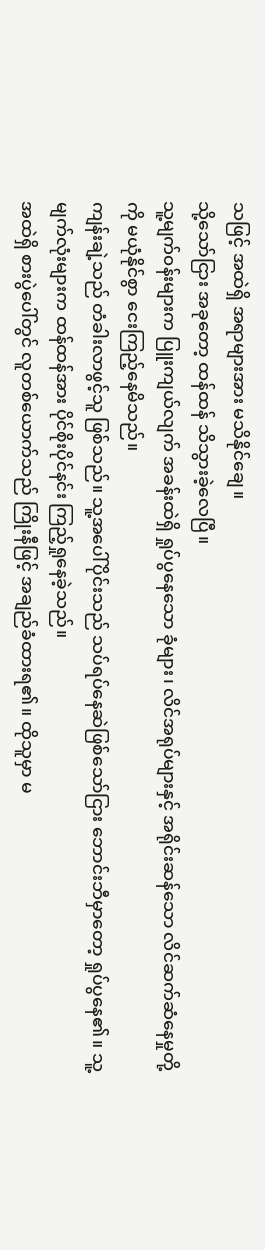သဖြင့် အထဲရှိ အရာများအား မသိနိုင်ချေ။
သို့သော်ငြား အခုတော့ ထန်ထန် သိသွားခဲ့လေပြီ။
သူ့မျက်၀န်းများက ပြူးကျယ်လျက် အခန်းထဲရှိ ရှုပ်ပွနေသော ခုံများ၊ လိင်အရုပ်များနှင့် အရိုင်းဆန်သော လိင်ဆက်ဆံနေမှုတို့ကို မယုံနိုင်စွာ ငေးကြည့်နေမိသည်။
ကျန်းချဲ့သည် တံခါးလာဖွင့်သူ ဖြစ်သည်။ သူ့အပေါ်ပိုင်းသည် သပ်ရပ်နေဆဲဖြစ်သော်ငြား ဘောင်းဘီမှာတော့ ရှုပ်ပွနေ၏။ သူ့မျက်လုံးများက ထန်ထန်အား ပိုင်စိုးပိုင်နင်း ကြည့်ရှုနေခဲ့သည်။
အထဲရှိ စားပွဲပေါ်တွင် လူတစ်ယောက်သည် ကြိုးနီဖြင့် အချည်ခံထားရ၏။ ထိုသူမှာ မ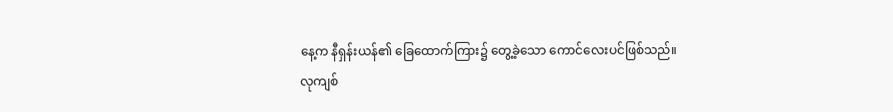နေ့က နီရှန်းယန်၏ ခြေထောက်ကြား၌ တွေ့ခဲ့သော ကောင်လေးပင်ဖြစ်သည်။
လုကျစ်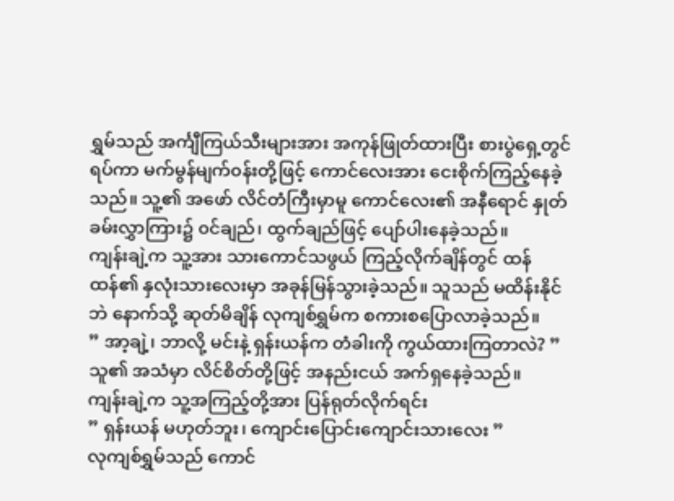ရွှမ်သည် အင်္ကျီကြယ်သီးများအား အကုန်ဖြုတ်ထားပြီး စားပွဲရှေ့တွင်ရပ်ကာ မက်မွန်မျက်၀န်းတို့ဖြင့် ကောင်လေးအား ငေးစိုက်ကြည့်နေခဲ့သည်။ သူ့၏ အဖော် လိင်တံကြီးမှာမူ ကောင်လေး၏ အနီရောင် နှုတ်ခမ်းလွှာကြား၌ ၀င်ချည်၊ ထွက်ချည်ဖြင့် ပျော်ပါးနေခဲ့သည်။
ကျန်းချဲ့က သူ့အား သားကောင်သဖွယ် ကြည့်လိုက်ချိန်တွင် ထန်ထန်၏ နှလုံးသားလေးမှာ အခုန်မြန်သွားခဲ့သည်။ သူသည် မထိန်းနိုင်ဘဲ နောက်သို့ ဆုတ်မိချိန် လုကျစ်ရွှမ်က စကားစပြောလာခဲ့သည်။
” အာ့ချဲ့၊ ဘာလို့ မင်းနဲ့ ရှန်းယန်က တံခါးကို ကွယ်ထားကြတာလဲ? ”
သူ၏ အသံမှာ လိင်စိတ်တို့ဖြင့် အနည်းငယ် အက်ရှနေခဲ့သည်။
ကျန်းချဲ့က သူ့အကြည့်တို့အား ပြန်ရုတ်လိုက်ရင်း
” ရှန်းယန် မဟုတ်ဘူး၊ ကျောင်းပြောင်းကျောင်းသားလေး ”
လုကျစ်ရွှမ်သည် ကောင်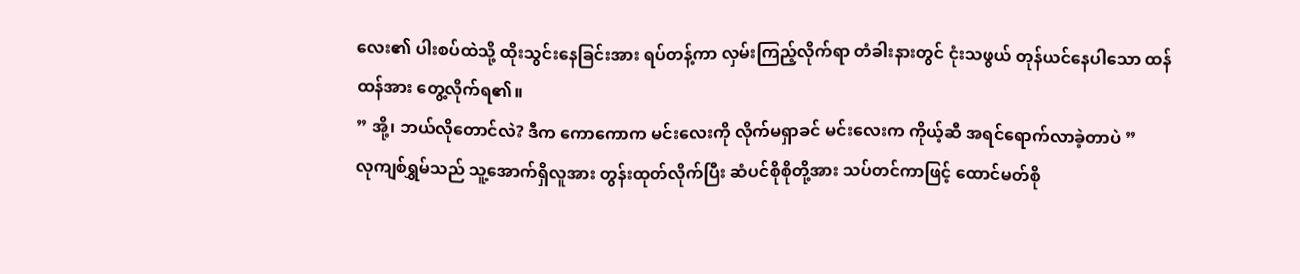လေး၏ ပါးစပ်ထဲသို့ ထိုးသွင်းနေခြင်းအား ရပ်တန့်ကာ လှမ်းကြည့်လိုက်ရာ တံခါးနားတွင် ငုံးသဖွယ် တုန်ယင်နေပါသော ထန်ထန်အား တွေ့လိုက်ရ၏။
” အို့၊ ဘယ်လိုတောင်လဲ? ဒီက ကောကောက မင်းလေးကို လိုက်မရှာခင် မင်းလေးက ကိုယ့်ဆီ အရင်ရောက်လာခဲ့တာပဲ ”
လုကျစ်ရွှမ်သည် သူ့အောက်ရှိလူအား တွန်းထုတ်လိုက်ပြီး ဆံပင်စိုစိုတို့အား သပ်တင်ကာဖြင့် ထောင်မတ်စို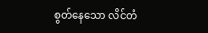စွတ်နေသော လိင်တံ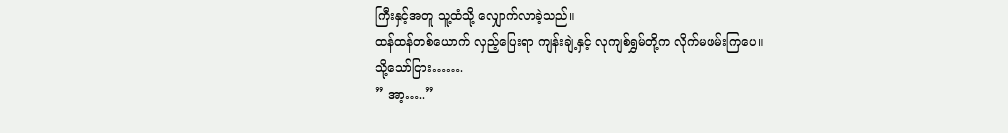ကြီးနှင့်အတူ သူ့ထံသို့ လျှောက်လာခဲ့သည်။
ထန်ထန်တစ်ယောက် လှည့်ပြေးရာ ကျန်းချဲ့နှင့် လုကျစ်ရွှမ်တို့က လိုက်မဖမ်းကြပေ။
သို့သော်ငြား…….
” အာ့…..”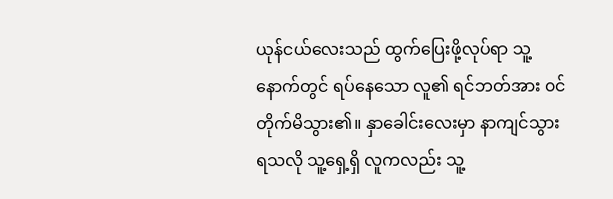ယုန်ငယ်လေးသည် ထွက်ပြေးဖို့လုပ်ရာ သူ့နောက်တွင် ရပ်နေသော လူ၏ ရင်ဘတ်အား ၀င်တိုက်မိသွား၏။ နှာခေါင်းလေးမှာ နာကျင်သွားရသလို သူ့ရှေ့ရှိ လူကလည်း သူ့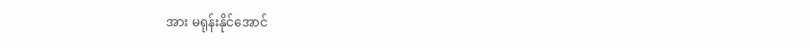အား မရုန်းနိုင်အောင်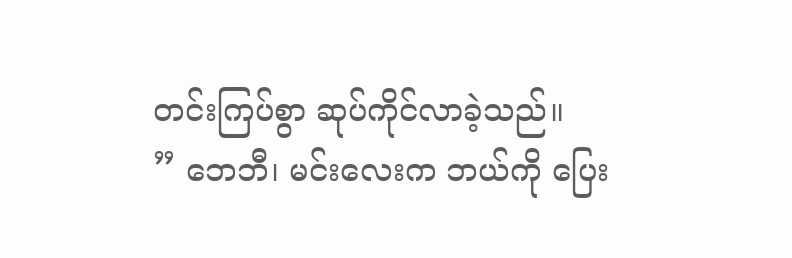တင်းကြပ်စွာ ဆုပ်ကိုင်လာခဲ့သည်။
” ဘေဘီ၊ မင်းလေးက ဘယ်ကို ပြေး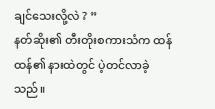ချင်သေးလို့လဲ ? ”
နတ်ဆိုး၏ တီးတိုးစကားသံက ထန်ထန်၏ နားထဲတွင် ပဲ့တင်လာခဲ့သည်။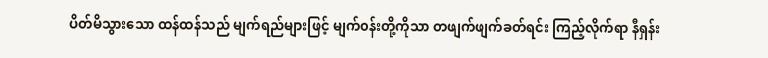ပိတ်မိသွားသော ထန်ထန်သည် မျက်ရည်များဖြင့် မျက်၀န်းတို့ကိုသာ တဖျက်ဖျက်ခတ်ရင်း ကြည့်လိုက်ရာ နီရှန်း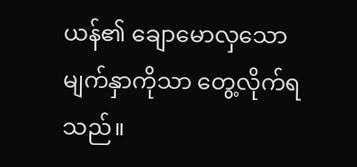ယန်၏ ချောမောလှသော မျက်နှာကိုသာ တွေ့လိုက်ရသည်။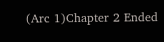(Arc 1)Chapter 2 Ended